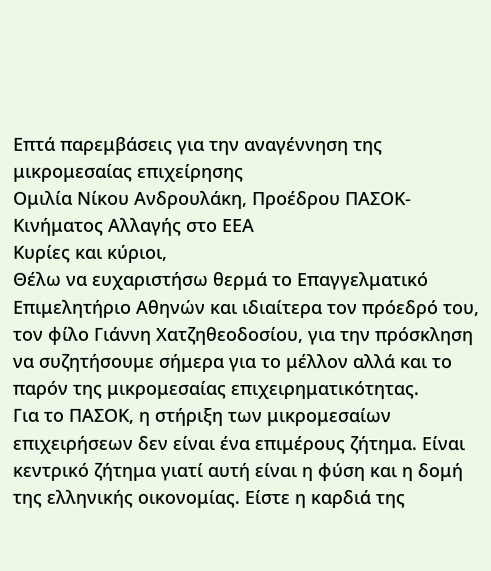Επτά παρεμβάσεις για την αναγέννηση της μικρομεσαίας επιχείρησης
Ομιλία Νίκου Ανδρουλάκη, Προέδρου ΠΑΣΟΚ-Κινήματος Αλλαγής στο ΕΕΑ
Κυρίες και κύριοι,
Θέλω να ευχαριστήσω θερμά το Επαγγελματικό Επιμελητήριο Αθηνών και ιδιαίτερα τον πρόεδρό του, τον φίλο Γιάννη Χατζηθεοδοσίου, για την πρόσκληση να συζητήσουμε σήμερα για το μέλλον αλλά και το παρόν της μικρομεσαίας επιχειρηματικότητας.
Για το ΠΑΣΟΚ, η στήριξη των μικρομεσαίων επιχειρήσεων δεν είναι ένα επιμέρους ζήτημα. Είναι κεντρικό ζήτημα γιατί αυτή είναι η φύση και η δομή της ελληνικής οικονομίας. Είστε η καρδιά της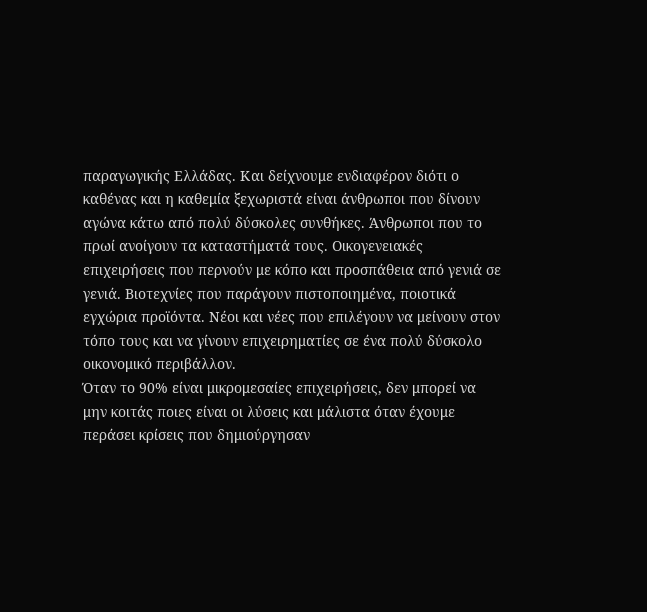παραγωγικής Ελλάδας. Και δείχνουμε ενδιαφέρον διότι ο καθένας και η καθεμία ξεχωριστά είναι άνθρωποι που δίνουν αγώνα κάτω από πολύ δύσκολες συνθήκες. Άνθρωποι που το πρωί ανοίγουν τα καταστήματά τους. Οικογενειακές επιχειρήσεις που περνούν με κόπο και προσπάθεια από γενιά σε γενιά. Βιοτεχνίες που παράγουν πιστοποιημένα, ποιοτικά εγχώρια προϊόντα. Νέοι και νέες που επιλέγουν να μείνουν στον τόπο τους και να γίνουν επιχειρηματίες σε ένα πολύ δύσκολο οικονομικό περιβάλλον.
Όταν το 90% είναι μικρομεσαίες επιχειρήσεις, δεν μπορεί να μην κοιτάς ποιες είναι οι λύσεις και μάλιστα όταν έχουμε περάσει κρίσεις που δημιούργησαν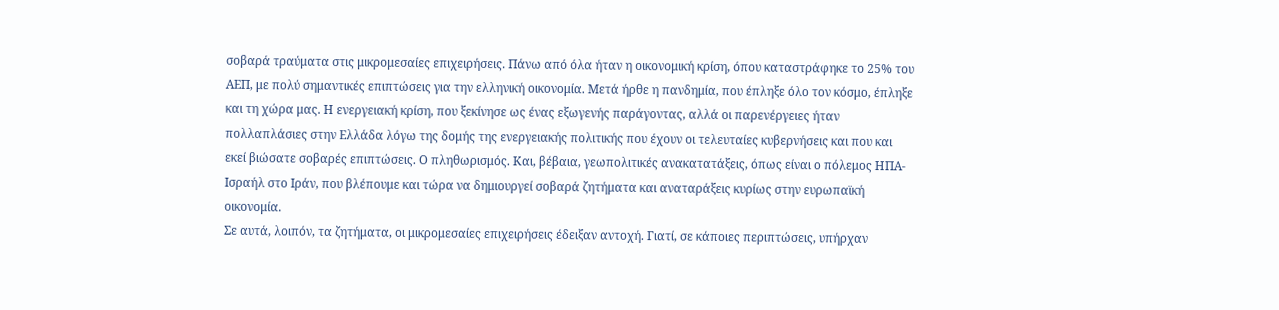σοβαρά τραύματα στις μικρομεσαίες επιχειρήσεις. Πάνω από όλα ήταν η οικονομική κρίση, όπου καταστράφηκε το 25% του ΑΕΠ, με πολύ σημαντικές επιπτώσεις για την ελληνική οικονομία. Μετά ήρθε η πανδημία, που έπληξε όλο τον κόσμο, έπληξε και τη χώρα μας. Η ενεργειακή κρίση, που ξεκίνησε ως ένας εξωγενής παράγοντας, αλλά οι παρενέργειες ήταν πολλαπλάσιες στην Ελλάδα λόγω της δομής της ενεργειακής πολιτικής που έχουν οι τελευταίες κυβερνήσεις και που και εκεί βιώσατε σοβαρές επιπτώσεις. Ο πληθωρισμός. Και, βέβαια, γεωπολιτικές ανακατατάξεις, όπως είναι ο πόλεμος ΗΠΑ-Ισραήλ στο Ιράν, που βλέπουμε και τώρα να δημιουργεί σοβαρά ζητήματα και αναταράξεις κυρίως στην ευρωπαϊκή οικονομία.
Σε αυτά, λοιπόν, τα ζητήματα, οι μικρομεσαίες επιχειρήσεις έδειξαν αντοχή. Γιατί, σε κάποιες περιπτώσεις, υπήρχαν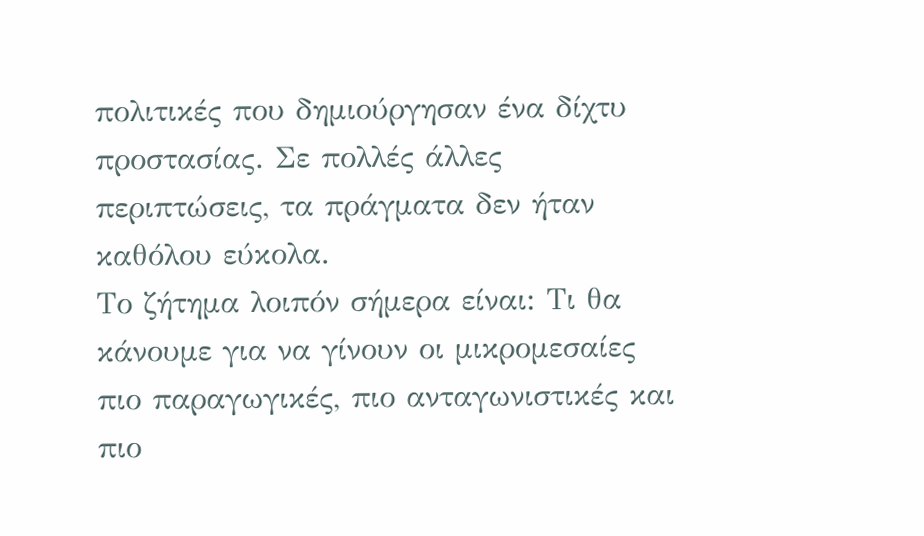πολιτικές που δημιούργησαν ένα δίχτυ προστασίας. Σε πολλές άλλες περιπτώσεις, τα πράγματα δεν ήταν καθόλου εύκολα.
Το ζήτημα λοιπόν σήμερα είναι: Τι θα κάνουμε για να γίνουν οι μικρομεσαίες πιο παραγωγικές, πιο ανταγωνιστικές και πιο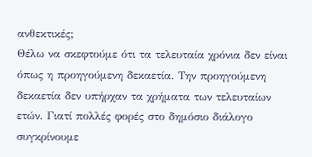ανθεκτικές;
Θέλω να σκεφτούμε ότι τα τελευταία χρόνια δεν είναι όπως η προηγούμενη δεκαετία. Την προηγούμενη δεκαετία δεν υπήρχαν τα χρήματα των τελευταίων ετών. Γιατί πολλές φορές στο δημόσιο διάλογο συγκρίνουμε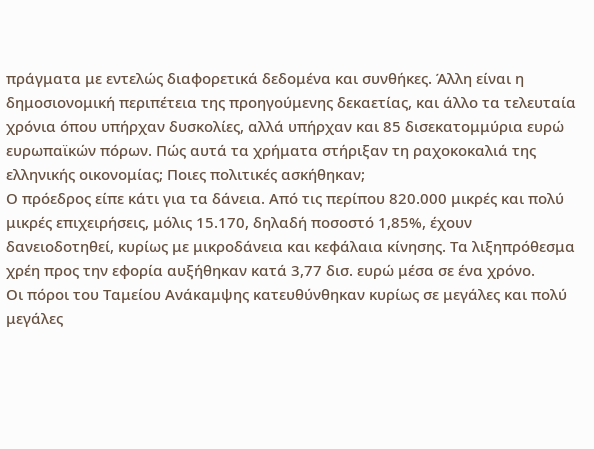πράγματα με εντελώς διαφορετικά δεδομένα και συνθήκες. Άλλη είναι η δημοσιονομική περιπέτεια της προηγούμενης δεκαετίας, και άλλο τα τελευταία χρόνια όπου υπήρχαν δυσκολίες, αλλά υπήρχαν και 85 δισεκατομμύρια ευρώ ευρωπαϊκών πόρων. Πώς αυτά τα χρήματα στήριξαν τη ραχοκοκαλιά της ελληνικής οικονομίας; Ποιες πολιτικές ασκήθηκαν;
Ο πρόεδρος είπε κάτι για τα δάνεια. Από τις περίπου 820.000 μικρές και πολύ μικρές επιχειρήσεις, μόλις 15.170, δηλαδή ποσοστό 1,85%, έχουν δανειοδοτηθεί, κυρίως με μικροδάνεια και κεφάλαια κίνησης. Τα λιξηπρόθεσμα χρέη προς την εφορία αυξήθηκαν κατά 3,77 δισ. ευρώ μέσα σε ένα χρόνο.
Οι πόροι του Ταμείου Ανάκαμψης κατευθύνθηκαν κυρίως σε μεγάλες και πολύ μεγάλες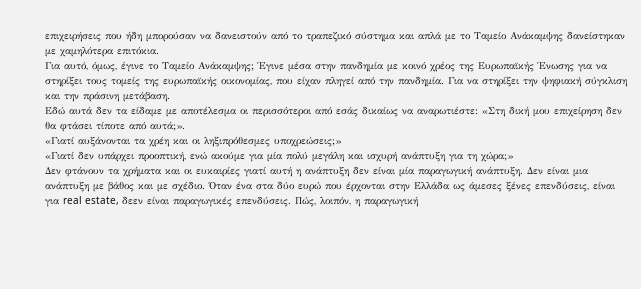επιχειρήσεις που ήδη μπορούσαν να δανειστούν από το τραπεζικό σύστημα και απλά με το Ταμείο Ανάκαμψης δανείστηκαν με χαμηλότερα επιτόκια.
Για αυτό, όμως, έγινε το Ταμείο Ανάκαμψης; Έγινε μέσα στην πανδημία με κοινό χρέος της Ευρωπαϊκής Ένωσης για να στηρίξει τους τομείς της ευρωπαϊκής οικονομίας, που είχαν πληγεί από την πανδημία. Για να στηρίξει την ψηφιακή σύγκλιση και την πράσινη μετάβαση.
Εδώ αυτά δεν τα είδαμε με αποτέλεσμα οι περισσότεροι από εσάς δικαίως να αναρωτιέστε: «Στη δική μου επιχείρηση δεν θα φτάσει τίποτε από αυτά;».
«Γιατί αυξάνονται τα χρέη και οι ληξιπρόθεσμες υποχρεώσεις;»
«Γιατί δεν υπάρχει προοπτική, ενώ ακούμε για μία πολύ μεγάλη και ισχυρή ανάπτυξη για τη χώρα;»
Δεν φτάνουν τα χρήματα και οι ευκαιρίες γιατί αυτή η ανάπτυξη δεν είναι μία παραγωγική ανάπτυξη. Δεν είναι μια ανάπτυξη με βάθος και με σχέδιο. Όταν ένα στα δύο ευρώ που έρχονται στην Ελλάδα ως άμεσες ξένες επενδύσεις, είναι για real estate, δεεν είναι παραγωγικές επενδύσεις. Πώς, λοιπόν, η παραγωγική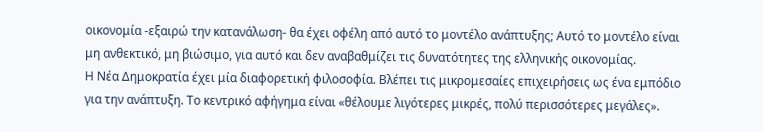οικονομία -εξαιρώ την κατανάλωση- θα έχει οφέλη από αυτό το μοντέλο ανάπτυξης; Αυτό το μοντέλο είναι μη ανθεκτικό, μη βιώσιμο, για αυτό και δεν αναβαθμίζει τις δυνατότητες της ελληνικής οικονομίας.
Η Νέα Δημοκρατία έχει μία διαφορετική φιλοσοφία. Βλέπει τις μικρομεσαίες επιχειρήσεις ως ένα εμπόδιο για την ανάπτυξη. Το κεντρικό αφήγημα είναι «θέλουμε λιγότερες μικρές, πολύ περισσότερες μεγάλες».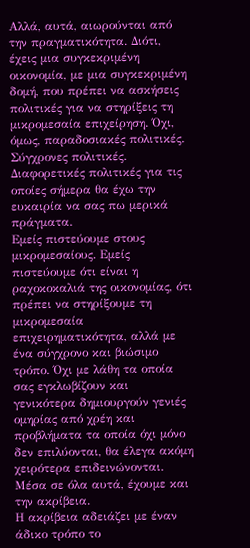Αλλά, αυτά, αιωρούνται από την πραγματικότητα. Διότι, έχεις μια συγκεκριμένη οικονομία, με μια συγκεκριμένη δομή, που πρέπει να ασκήσεις πολιτικές για να στηρίξεις τη μικρομεσαία επιχείρηση. Όχι, όμως, παραδοσιακές πολιτικές. Σύγχρονες πολιτικές. Διαφορετικές πολιτικές για τις οποίες σήμερα θα έχω την ευκαιρία να σας πω μερικά πράγματα.
Εμείς πιστεύουμε στους μικρομεσαίους. Εμείς πιστεύουμε ότι είναι η ραχοκοκαλιά της οικονομίας, ότι πρέπει να στηρίξουμε τη μικρομεσαία επιχειρηματικότητα, αλλά με ένα σύγχρονο και βιώσιμο τρόπο. Όχι με λάθη τα οποία σας εγκλωβίζουν και γενικότερα δημιουργούν γενιές ομηρίας από χρέη και προβλήματα τα οποία όχι μόνο δεν επιλύονται, θα έλεγα ακόμη χειρότερα επιδεινώνονται.
Μέσα σε όλα αυτά, έχουμε και την ακρίβεια.
Η ακρίβεια αδειάζει με έναν άδικο τρόπο το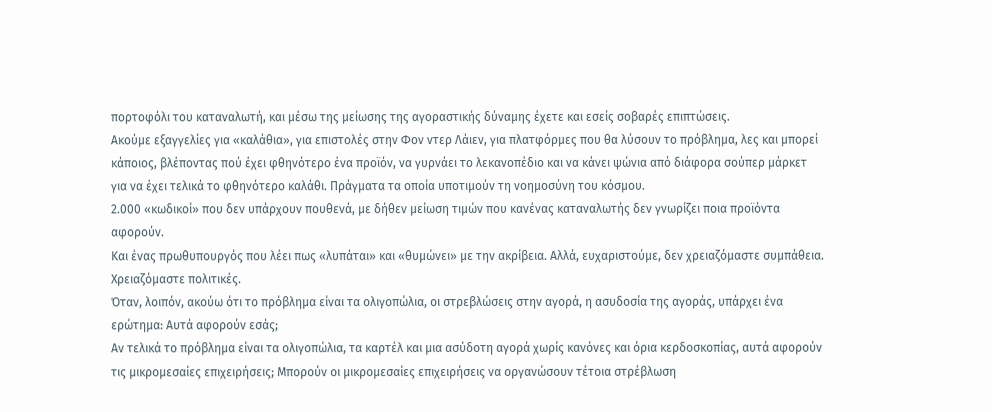πορτοφόλι του καταναλωτή, και μέσω της μείωσης της αγοραστικής δύναμης έχετε και εσείς σοβαρές επιπτώσεις.
Ακούμε εξαγγελίες για «καλάθια», για επιστολές στην Φον ντερ Λάιεν, για πλατφόρμες που θα λύσουν το πρόβλημα, λες και μπορεί κάποιος, βλέποντας πού έχει φθηνότερο ένα προϊόν, να γυρνάει το λεκανοπέδιο και να κάνει ψώνια από διάφορα σούπερ μάρκετ για να έχει τελικά το φθηνότερο καλάθι. Πράγματα τα οποία υποτιμούν τη νοημοσύνη του κόσμου.
2.000 «κωδικοί» που δεν υπάρχουν πουθενά, με δήθεν μείωση τιμών που κανένας καταναλωτής δεν γνωρίζει ποια προϊόντα αφορούν.
Και ένας πρωθυπουργός που λέει πως «λυπάται» και «θυμώνει» με την ακρίβεια. Αλλά, ευχαριστούμε, δεν χρειαζόμαστε συμπάθεια. Χρειαζόμαστε πολιτικές.
Όταν, λοιπόν, ακούω ότι το πρόβλημα είναι τα ολιγοπώλια, οι στρεβλώσεις στην αγορά, η ασυδοσία της αγοράς, υπάρχει ένα ερώτημα: Αυτά αφορούν εσάς;
Αν τελικά το πρόβλημα είναι τα ολιγοπώλια, τα καρτέλ και μια ασύδοτη αγορά χωρίς κανόνες και όρια κερδοσκοπίας, αυτά αφορούν τις μικρομεσαίες επιχειρήσεις; Μπορούν οι μικρομεσαίες επιχειρήσεις να οργανώσουν τέτοια στρέβλωση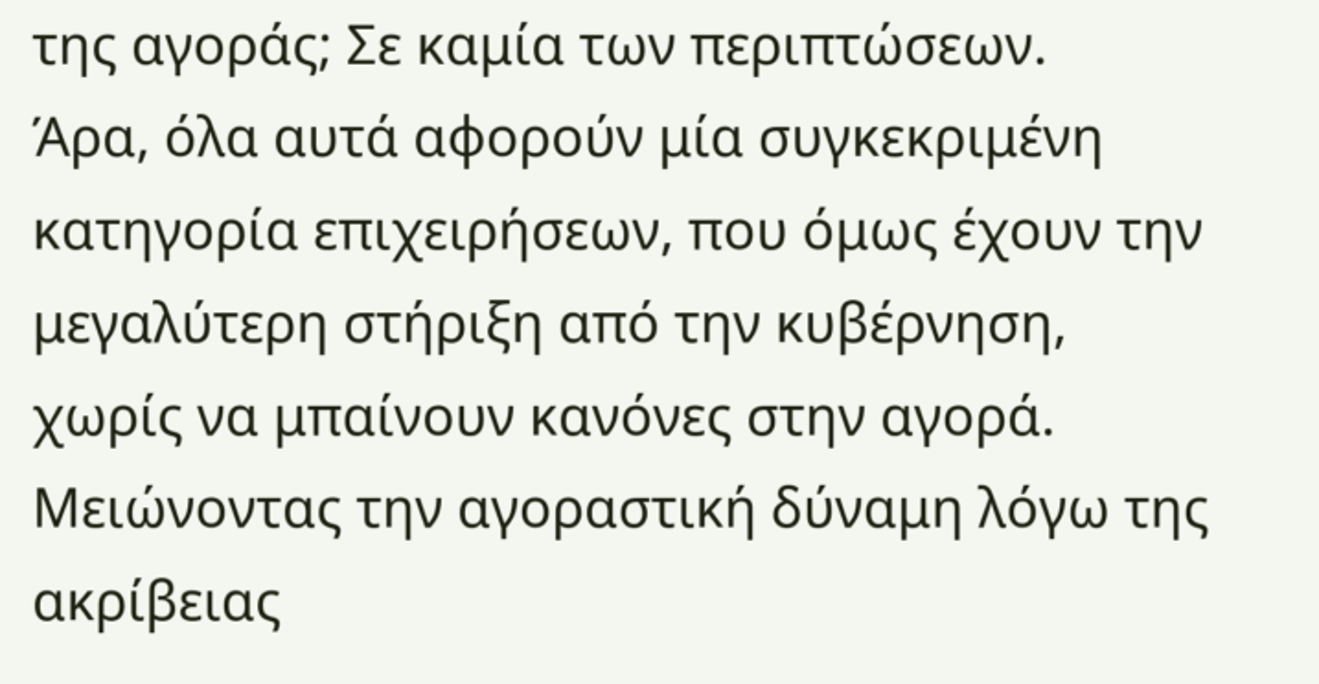της αγοράς; Σε καμία των περιπτώσεων.
Άρα, όλα αυτά αφορούν μία συγκεκριμένη κατηγορία επιχειρήσεων, που όμως έχουν την μεγαλύτερη στήριξη από την κυβέρνηση, χωρίς να μπαίνουν κανόνες στην αγορά. Μειώνοντας την αγοραστική δύναμη λόγω της ακρίβειας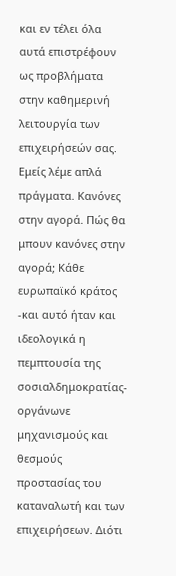και εν τέλει όλα αυτά επιστρέφουν ως προβλήματα στην καθημερινή λειτουργία των επιχειρήσεών σας.
Εμείς λέμε απλά πράγματα. Κανόνες στην αγορά. Πώς θα μπουν κανόνες στην αγορά; Κάθε ευρωπαϊκό κράτος -και αυτό ήταν και ιδεολογικά η πεμπτουσία της σοσιαλδημοκρατίας- οργάνωνε μηχανισμούς και θεσμούς προστασίας του καταναλωτή και των επιχειρήσεων. Διότι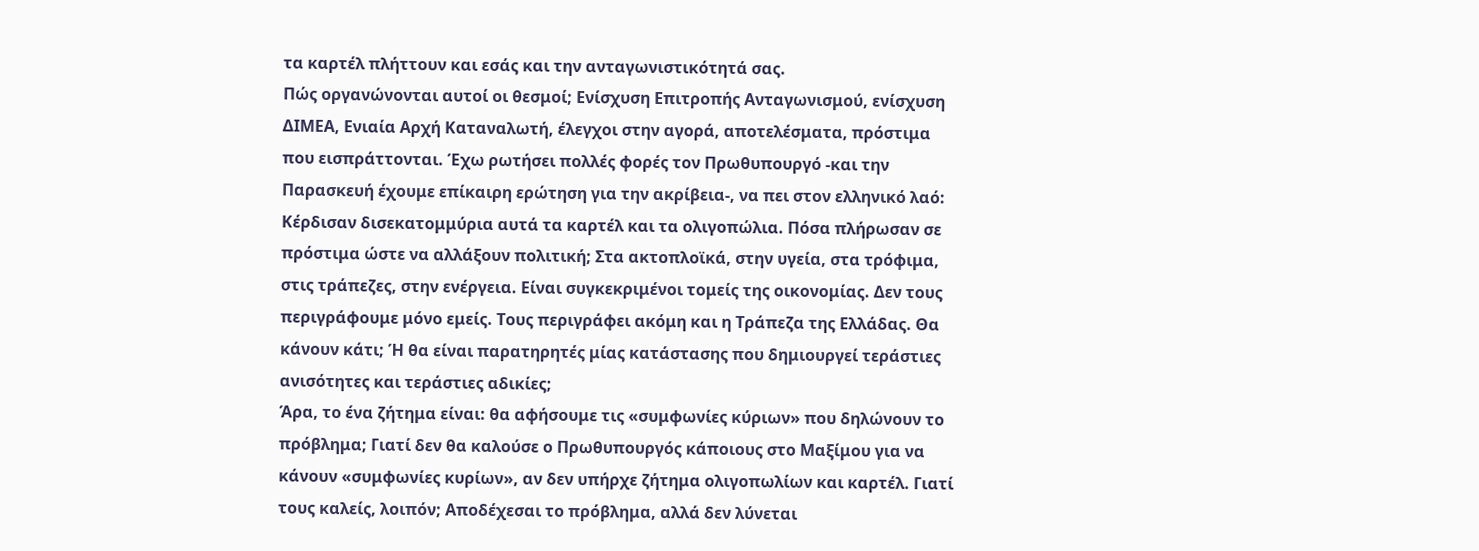τα καρτέλ πλήττουν και εσάς και την ανταγωνιστικότητά σας.
Πώς οργανώνονται αυτοί οι θεσμοί; Ενίσχυση Επιτροπής Ανταγωνισμού, ενίσχυση ΔΙΜΕΑ, Ενιαία Αρχή Καταναλωτή, έλεγχοι στην αγορά, αποτελέσματα, πρόστιμα που εισπράττονται. Έχω ρωτήσει πολλές φορές τον Πρωθυπουργό -και την Παρασκευή έχουμε επίκαιρη ερώτηση για την ακρίβεια-, να πει στον ελληνικό λαό: Κέρδισαν δισεκατομμύρια αυτά τα καρτέλ και τα ολιγοπώλια. Πόσα πλήρωσαν σε πρόστιμα ώστε να αλλάξουν πολιτική; Στα ακτοπλοϊκά, στην υγεία, στα τρόφιμα, στις τράπεζες, στην ενέργεια. Είναι συγκεκριμένοι τομείς της οικονομίας. Δεν τους περιγράφουμε μόνο εμείς. Τους περιγράφει ακόμη και η Τράπεζα της Ελλάδας. Θα κάνουν κάτι; Ή θα είναι παρατηρητές μίας κατάστασης που δημιουργεί τεράστιες ανισότητες και τεράστιες αδικίες;
Άρα, το ένα ζήτημα είναι: θα αφήσουμε τις «συμφωνίες κύριων» που δηλώνουν το πρόβλημα; Γιατί δεν θα καλούσε ο Πρωθυπουργός κάποιους στο Μαξίμου για να κάνουν «συμφωνίες κυρίων», αν δεν υπήρχε ζήτημα ολιγοπωλίων και καρτέλ. Γιατί τους καλείς, λοιπόν; Αποδέχεσαι το πρόβλημα, αλλά δεν λύνεται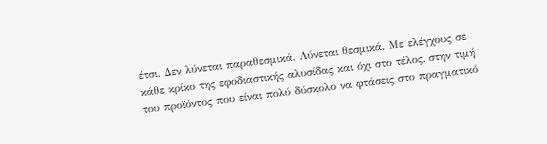έτσι. Δεν λύνεται παραθεσμικά. Λύνεται θεσμικά. Με ελέγχους σε κάθε κρίκο της εφοδιαστικής αλυσίδας και όχι στο τέλος, στην τιμή του προϊόντος που είναι πολύ δύσκολο να φτάσεις στο πραγματικό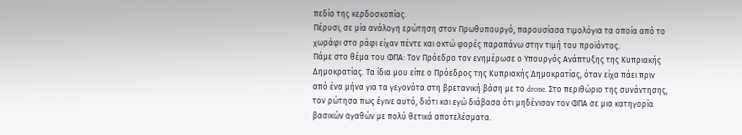πεδίο της κερδοσκοπίας.
Πέρυσι, σε μία ανάλογη ερώτηση στον Πρωθυπουργό, παρουσίασα τιμολόγια τα οποία από το χωράφι στο ράφι είχαν πέντε και οκτώ φορές παραπάνω στην τιμή του προϊόντος.
Πάμε στο θέμα του ΦΠΑ: Τον Πρόεδρο τον ενημέρωσε ο Υπουργός Ανάπτυξης της Κυπριακής Δημοκρατίας. Τα ίδια μου είπε ο Πρόεδρος της Κυπριακής Δημοκρατίας, όταν είχα πάει πριν από ένα μήνα για τα γεγονότα στη βρετανική βάση με το drone. Στο περιθώριο της συνάντησης, τον ρώτησα πως έγινε αυτό, διότι και εγώ διάβασα ότι μηδένισαν τον ΦΠΑ σε μια κατηγορία βασικών αγαθών με πολύ θετικά αποτελέσματα.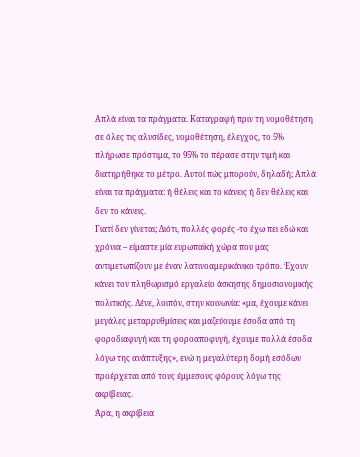Απλά είναι τα πράγματα. Καταγραφή πριν τη νομοθέτηση σε όλες τις αλυσίδες, νομοθέτηση, έλεγχος, το 5% πλήρωσε πρόστιμα, το 95% το πέρασε στην τιμή και διατηρήθηκε το μέτρο. Αυτοί πώς μπορούν, δηλαδή; Απλά είναι τα πράγματα: ή θέλεις και το κάνεις ή δεν θέλεις και δεν το κάνεις.
Γιατί δεν γίνεται; Διότι, πολλές φορές -το έχω πει εδώ και χρόνια – είμαστε μία ευρωπαϊκή χώρα που μας αντιμετωπίζουν με έναν λατινοαμερικάνικο τρόπο. Έχουν κάνει τον πληθωρισμό εργαλείο άσκησης δημοσιονομικής πολιτικής. Λένε, λοιπόν, στην κοινωνία: «μα, έχουμε κάνει μεγάλες μεταρρυθμίσεις και μαζεύουμε έσοδα από τη φοροδιαφυγή και τη φοροαποφυγή, έχουμε πολλά έσοδα λόγω της ανάπτυξης», ενώ η μεγαλύτερη δομή εσόδων προέρχεται από τους έμμεσους φόρους λόγω της ακρίβειας.
Άρα, η ακρίβεια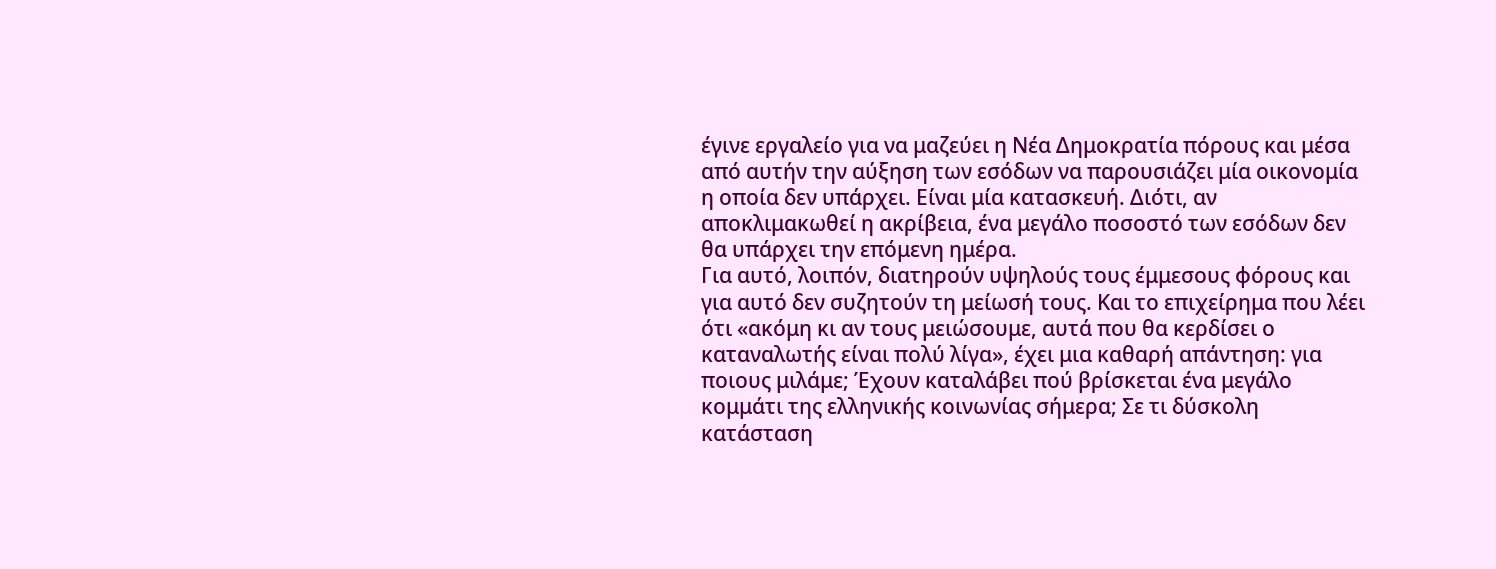έγινε εργαλείο για να μαζεύει η Νέα Δημοκρατία πόρους και μέσα από αυτήν την αύξηση των εσόδων να παρουσιάζει μία οικονομία η οποία δεν υπάρχει. Είναι μία κατασκευή. Διότι, αν αποκλιμακωθεί η ακρίβεια, ένα μεγάλο ποσοστό των εσόδων δεν θα υπάρχει την επόμενη ημέρα.
Για αυτό, λοιπόν, διατηρούν υψηλούς τους έμμεσους φόρους και για αυτό δεν συζητούν τη μείωσή τους. Και το επιχείρημα που λέει ότι «ακόμη κι αν τους μειώσουμε, αυτά που θα κερδίσει ο καταναλωτής είναι πολύ λίγα», έχει μια καθαρή απάντηση: για ποιους μιλάμε; Έχουν καταλάβει πού βρίσκεται ένα μεγάλο κομμάτι της ελληνικής κοινωνίας σήμερα; Σε τι δύσκολη κατάσταση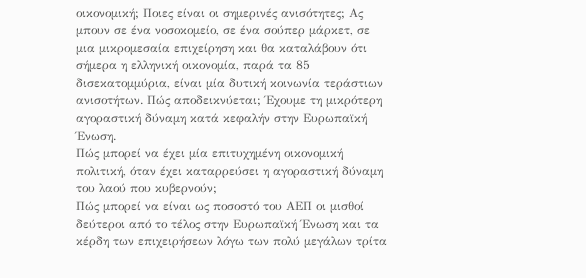οικονομική; Ποιες είναι οι σημερινές ανισότητες; Ας μπουν σε ένα νοσοκομείο, σε ένα σούπερ μάρκετ, σε μια μικρομεσαία επιχείρηση και θα καταλάβουν ότι σήμερα η ελληνική οικονομία, παρά τα 85 δισεκατομμύρια, είναι μία δυτική κοινωνία τεράστιων ανισοτήτων. Πώς αποδεικνύεται; Έχουμε τη μικρότερη αγοραστική δύναμη κατά κεφαλήν στην Ευρωπαϊκή Ένωση.
Πώς μπορεί να έχει μία επιτυχημένη οικονομική πολιτική, όταν έχει καταρρεύσει η αγοραστική δύναμη του λαού που κυβερνούν;
Πώς μπορεί να είναι ως ποσοστό του ΑΕΠ οι μισθοί δεύτεροι από το τέλος στην Ευρωπαϊκή Ένωση και τα κέρδη των επιχειρήσεων λόγω των πολύ μεγάλων τρίτα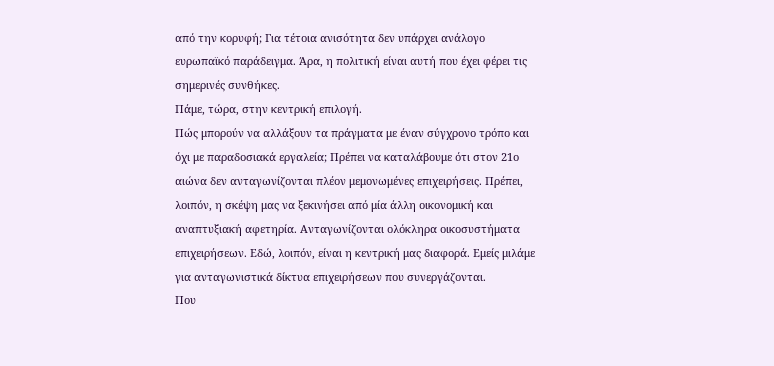από την κορυφή; Για τέτοια ανισότητα δεν υπάρχει ανάλογο ευρωπαϊκό παράδειγμα. Άρα, η πολιτική είναι αυτή που έχει φέρει τις σημερινές συνθήκες.
Πάμε, τώρα, στην κεντρική επιλογή.
Πώς μπορούν να αλλάξουν τα πράγματα με έναν σύγχρονο τρόπο και όχι με παραδοσιακά εργαλεία; Πρέπει να καταλάβουμε ότι στον 21ο αιώνα δεν ανταγωνίζονται πλέον μεμονωμένες επιχειρήσεις. Πρέπει, λοιπόν, η σκέψη μας να ξεκινήσει από μία άλλη οικονομική και αναπτυξιακή αφετηρία. Ανταγωνίζονται ολόκληρα οικοσυστήματα επιχειρήσεων. Εδώ, λοιπόν, είναι η κεντρική μας διαφορά. Εμείς μιλάμε για ανταγωνιστικά δίκτυα επιχειρήσεων που συνεργάζονται.
Που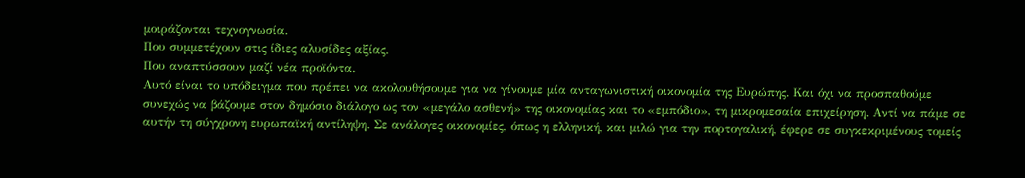μοιράζονται τεχνογνωσία.
Που συμμετέχουν στις ίδιες αλυσίδες αξίας.
Που αναπτύσσουν μαζί νέα προϊόντα.
Αυτό είναι το υπόδειγμα που πρέπει να ακολουθήσουμε για να γίνουμε μία ανταγωνιστική οικονομία της Ευρώπης. Και όχι να προσπαθούμε συνεχώς να βάζουμε στον δημόσιο διάλογο ως τον «μεγάλο ασθενή» της οικονομίας και το «εμπόδιο», τη μικρομεσαία επιχείρηση. Αντί να πάμε σε αυτήν τη σύγχρονη ευρωπαϊκή αντίληψη. Σε ανάλογες οικονομίες, όπως η ελληνική, και μιλώ για την πορτογαλική, έφερε σε συγκεκριμένους τομείς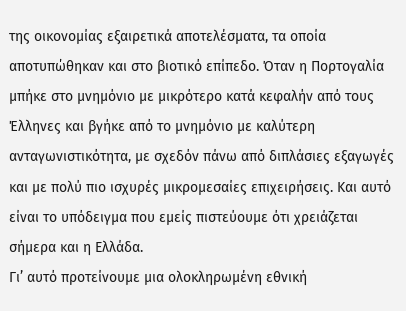της οικονομίας εξαιρετικά αποτελέσματα, τα οποία αποτυπώθηκαν και στο βιοτικό επίπεδο. Όταν η Πορτογαλία μπήκε στο μνημόνιο με μικρότερο κατά κεφαλήν από τους Έλληνες και βγήκε από το μνημόνιο με καλύτερη ανταγωνιστικότητα, με σχεδόν πάνω από διπλάσιες εξαγωγές και με πολύ πιο ισχυρές μικρομεσαίες επιχειρήσεις. Και αυτό είναι το υπόδειγμα που εμείς πιστεύουμε ότι χρειάζεται σήμερα και η Ελλάδα.
Γι’ αυτό προτείνουμε μια ολοκληρωμένη εθνική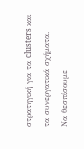στρατηγική για τα clusters και τα συνεργατικά σχήματα.
Να θεσπίσουμε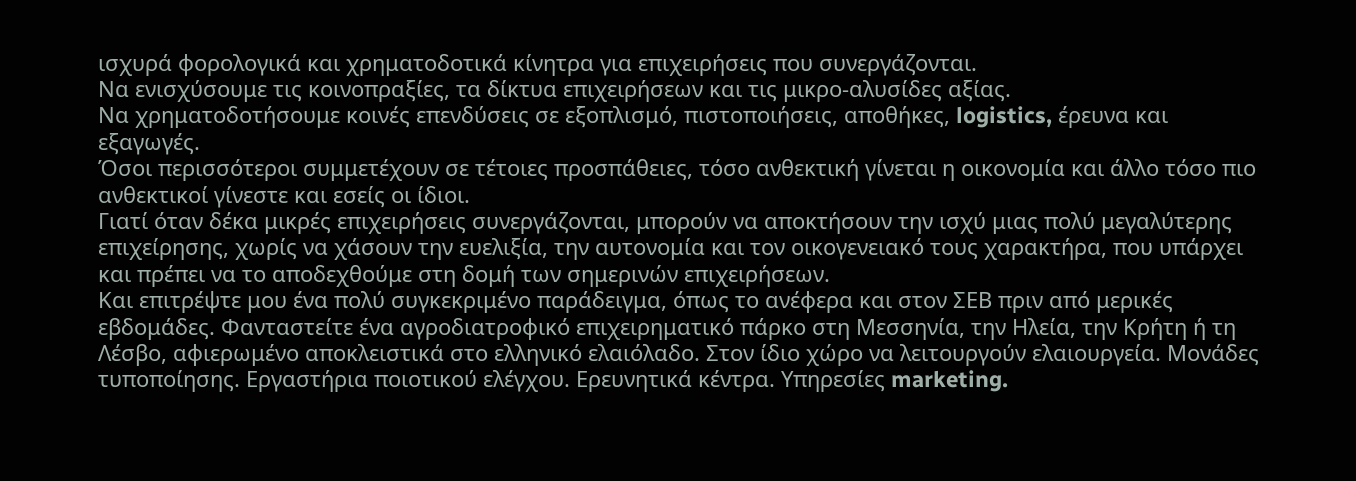ισχυρά φορολογικά και χρηματοδοτικά κίνητρα για επιχειρήσεις που συνεργάζονται.
Να ενισχύσουμε τις κοινοπραξίες, τα δίκτυα επιχειρήσεων και τις μικρο-αλυσίδες αξίας.
Να χρηματοδοτήσουμε κοινές επενδύσεις σε εξοπλισμό, πιστοποιήσεις, αποθήκες, logistics, έρευνα και εξαγωγές.
Όσοι περισσότεροι συμμετέχουν σε τέτοιες προσπάθειες, τόσο ανθεκτική γίνεται η οικονομία και άλλο τόσο πιο ανθεκτικοί γίνεστε και εσείς οι ίδιοι.
Γιατί όταν δέκα μικρές επιχειρήσεις συνεργάζονται, μπορούν να αποκτήσουν την ισχύ μιας πολύ μεγαλύτερης επιχείρησης, χωρίς να χάσουν την ευελιξία, την αυτονομία και τον οικογενειακό τους χαρακτήρα, που υπάρχει και πρέπει να το αποδεχθούμε στη δομή των σημερινών επιχειρήσεων.
Και επιτρέψτε μου ένα πολύ συγκεκριμένο παράδειγμα, όπως το ανέφερα και στον ΣΕΒ πριν από μερικές εβδομάδες. Φανταστείτε ένα αγροδιατροφικό επιχειρηματικό πάρκο στη Μεσσηνία, την Ηλεία, την Κρήτη ή τη Λέσβο, αφιερωμένο αποκλειστικά στο ελληνικό ελαιόλαδο. Στον ίδιο χώρο να λειτουργούν ελαιουργεία. Μονάδες τυποποίησης. Εργαστήρια ποιοτικού ελέγχου. Ερευνητικά κέντρα. Υπηρεσίες marketing.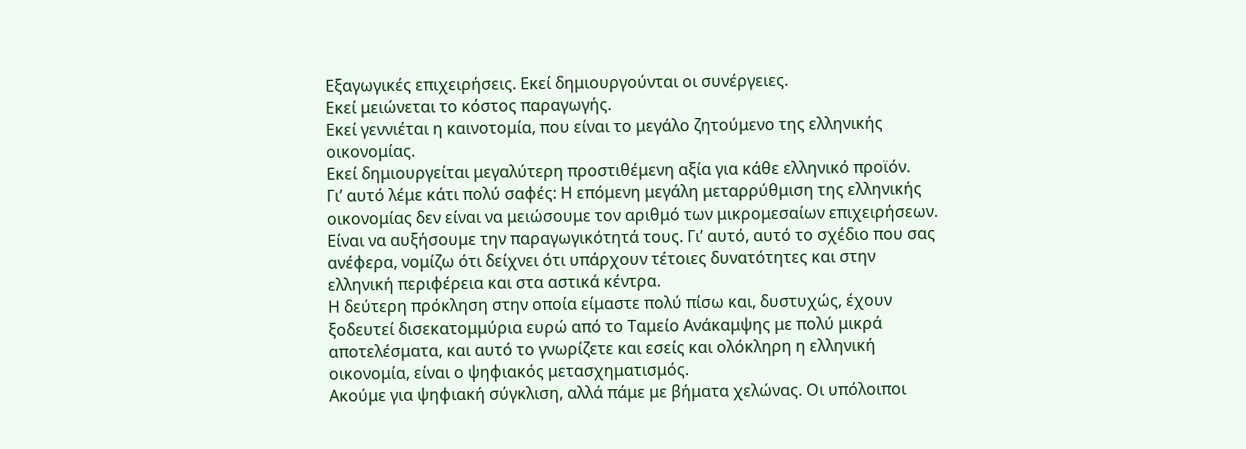Εξαγωγικές επιχειρήσεις. Εκεί δημιουργούνται οι συνέργειες.
Εκεί μειώνεται το κόστος παραγωγής.
Εκεί γεννιέται η καινοτομία, που είναι το μεγάλο ζητούμενο της ελληνικής οικονομίας.
Εκεί δημιουργείται μεγαλύτερη προστιθέμενη αξία για κάθε ελληνικό προϊόν.
Γι’ αυτό λέμε κάτι πολύ σαφές: Η επόμενη μεγάλη μεταρρύθμιση της ελληνικής οικονομίας δεν είναι να μειώσουμε τον αριθμό των μικρομεσαίων επιχειρήσεων. Είναι να αυξήσουμε την παραγωγικότητά τους. Γι’ αυτό, αυτό το σχέδιο που σας ανέφερα, νομίζω ότι δείχνει ότι υπάρχουν τέτοιες δυνατότητες και στην ελληνική περιφέρεια και στα αστικά κέντρα.
Η δεύτερη πρόκληση στην οποία είμαστε πολύ πίσω και, δυστυχώς, έχουν ξοδευτεί δισεκατομμύρια ευρώ από το Ταμείο Ανάκαμψης με πολύ μικρά αποτελέσματα, και αυτό το γνωρίζετε και εσείς και ολόκληρη η ελληνική οικονομία, είναι ο ψηφιακός μετασχηματισμός.
Ακούμε για ψηφιακή σύγκλιση, αλλά πάμε με βήματα χελώνας. Οι υπόλοιποι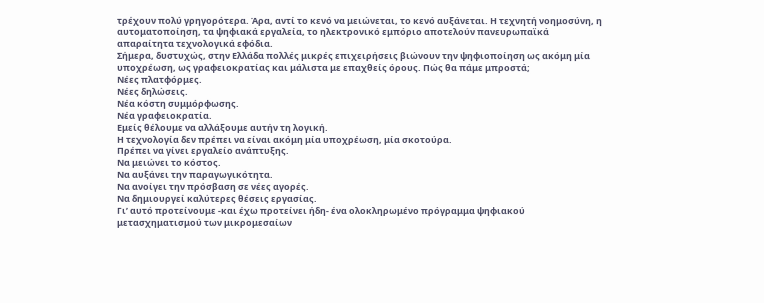τρέχουν πολύ γρηγορότερα. Άρα, αντί το κενό να μειώνεται, το κενό αυξάνεται. Η τεχνητή νοημοσύνη, η αυτοματοποίηση, τα ψηφιακά εργαλεία, το ηλεκτρονικό εμπόριο αποτελούν πανευρωπαϊκά απαραίτητα τεχνολογικά εφόδια.
Σήμερα, δυστυχώς, στην Ελλάδα πολλές μικρές επιχειρήσεις βιώνουν την ψηφιοποίηση ως ακόμη μία υποχρέωση, ως γραφειοκρατίας και μάλιστα με επαχθείς όρους. Πώς θα πάμε μπροστά;
Νέες πλατφόρμες.
Νέες δηλώσεις.
Νέα κόστη συμμόρφωσης.
Νέα γραφειοκρατία.
Εμείς θέλουμε να αλλάξουμε αυτήν τη λογική.
Η τεχνολογία δεν πρέπει να είναι ακόμη μία υποχρέωση, μία σκοτούρα.
Πρέπει να γίνει εργαλείο ανάπτυξης.
Να μειώνει το κόστος.
Να αυξάνει την παραγωγικότητα.
Να ανοίγει την πρόσβαση σε νέες αγορές.
Να δημιουργεί καλύτερες θέσεις εργασίας.
Γι’ αυτό προτείνουμε -και έχω προτείνει ήδη- ένα ολοκληρωμένο πρόγραμμα ψηφιακού μετασχηματισμού των μικρομεσαίων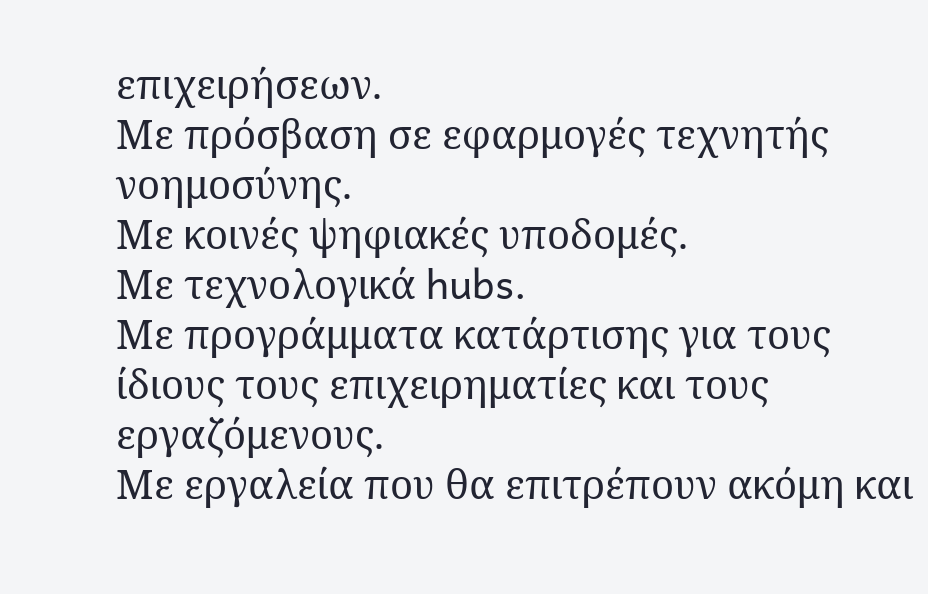επιχειρήσεων.
Με πρόσβαση σε εφαρμογές τεχνητής νοημοσύνης.
Με κοινές ψηφιακές υποδομές.
Με τεχνολογικά hubs.
Με προγράμματα κατάρτισης για τους ίδιους τους επιχειρηματίες και τους εργαζόμενους.
Με εργαλεία που θα επιτρέπουν ακόμη και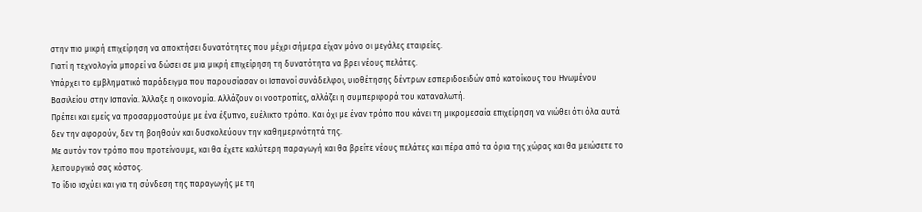στην πιο μικρή επιχείρηση να αποκτήσει δυνατότητες που μέχρι σήμερα είχαν μόνο οι μεγάλες εταιρείες.
Γιατί η τεχνολογία μπορεί να δώσει σε μια μικρή επιχείρηση τη δυνατότητα να βρει νέους πελάτες.
Υπάρχει το εμβληματικό παράδειγμα που παρουσίασαν οι Ισπανοί συνάδελφοι, υιοθέτησης δέντρων εσπεριδοειδών από κατοίκους του Ηνωμένου Βασιλείου στην Ισπανία. Άλλαξε η οικονομία. Αλλάζουν οι νοοτροπίες, αλλάζει η συμπεριφορά του καταναλωτή.
Πρέπει και εμείς να προσαρμοστούμε με ένα έξυπνο, ευέλικτο τρόπο. Και όχι με έναν τρόπο που κάνει τη μικρομεσαία επιχείρηση να νιώθει ότι όλα αυτά δεν την αφορούν, δεν τη βοηθούν και δυσκολεύουν την καθημερινότητά της.
Με αυτόν τον τρόπο που προτείνουμε, και θα έχετε καλύτερη παραγωγή και θα βρείτε νέους πελάτες και πέρα από τα όρια της χώρας και θα μειώσετε το λειτουργικό σας κόστος.
Το ίδιο ισχύει και για τη σύνδεση της παραγωγής με τη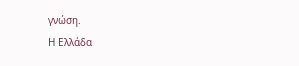γνώση.
Η Ελλάδα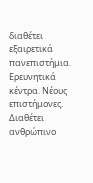διαθέτει εξαιρετικά πανεπιστήμια. Ερευνητικά κέντρα. Νέους επιστήμονες. Διαθέτει ανθρώπινο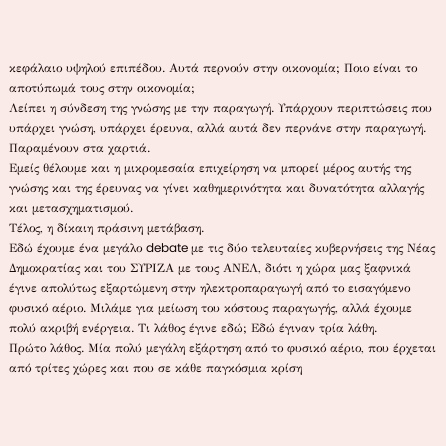κεφάλαιο υψηλού επιπέδου. Αυτά περνούν στην οικονομία; Ποιο είναι το αποτύπωμά τους στην οικονομία;
Λείπει η σύνδεση της γνώσης με την παραγωγή. Υπάρχουν περιπτώσεις που υπάρχει γνώση, υπάρχει έρευνα, αλλά αυτά δεν περνάνε στην παραγωγή. Παραμένουν στα χαρτιά.
Εμείς θέλουμε και η μικρομεσαία επιχείρηση να μπορεί μέρος αυτής της γνώσης και της έρευνας να γίνει καθημερινότητα και δυνατότητα αλλαγής και μετασχηματισμού.
Τέλος, η δίκαιη πράσινη μετάβαση.
Εδώ έχουμε ένα μεγάλο debate με τις δύο τελευταίες κυβερνήσεις της Νέας Δημοκρατίας και του ΣΥΡΙΖΑ με τους ΑΝΕΛ, διότι η χώρα μας ξαφνικά έγινε απολύτως εξαρτώμενη στην ηλεκτροπαραγωγή από το εισαγόμενο φυσικό αέριο. Μιλάμε για μείωση του κόστους παραγωγής, αλλά έχουμε πολύ ακριβή ενέργεια. Τι λάθος έγινε εδώ; Εδώ έγιναν τρία λάθη.
Πρώτο λάθος. Μία πολύ μεγάλη εξάρτηση από το φυσικό αέριο, που έρχεται από τρίτες χώρες και που σε κάθε παγκόσμια κρίση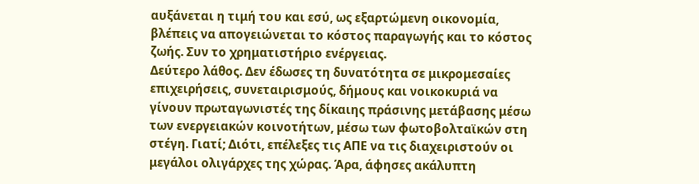αυξάνεται η τιμή του και εσύ, ως εξαρτώμενη οικονομία, βλέπεις να απογειώνεται το κόστος παραγωγής και το κόστος ζωής. Συν το χρηματιστήριο ενέργειας.
Δεύτερο λάθος. Δεν έδωσες τη δυνατότητα σε μικρομεσαίες επιχειρήσεις, συνεταιρισμούς, δήμους και νοικοκυριά να γίνουν πρωταγωνιστές της δίκαιης πράσινης μετάβασης μέσω των ενεργειακών κοινοτήτων, μέσω των φωτοβολταϊκών στη στέγη. Γιατί; Διότι, επέλεξες τις ΑΠΕ να τις διαχειριστούν οι μεγάλοι ολιγάρχες της χώρας. Άρα, άφησες ακάλυπτη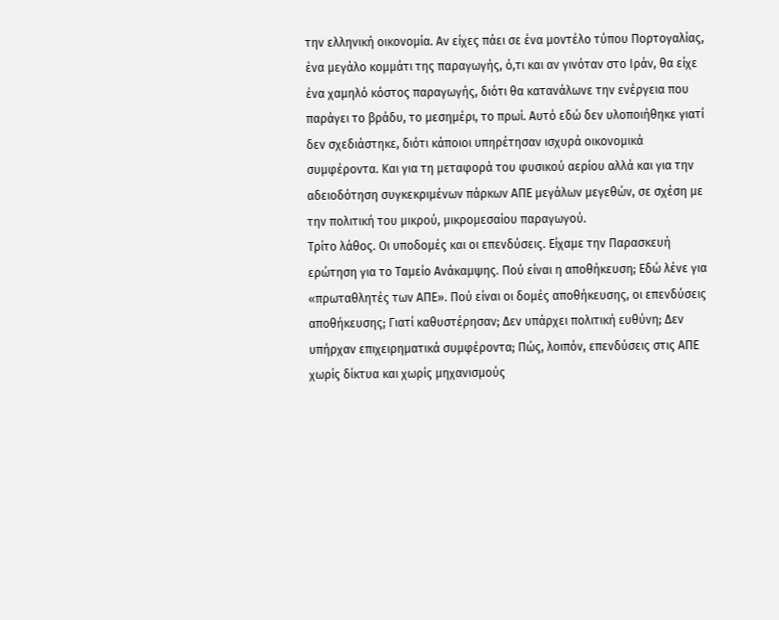την ελληνική οικονομία. Αν είχες πάει σε ένα μοντέλο τύπου Πορτογαλίας, ένα μεγάλο κομμάτι της παραγωγής, ό,τι και αν γινόταν στο Ιράν, θα είχε ένα χαμηλό κόστος παραγωγής, διότι θα κατανάλωνε την ενέργεια που παράγει το βράδυ, το μεσημέρι, το πρωί. Αυτό εδώ δεν υλοποιήθηκε γιατί δεν σχεδιάστηκε, διότι κάποιοι υπηρέτησαν ισχυρά οικονομικά συμφέροντα. Και για τη μεταφορά του φυσικού αερίου αλλά και για την αδειοδότηση συγκεκριμένων πάρκων ΑΠΕ μεγάλων μεγεθών, σε σχέση με την πολιτική του μικρού, μικρομεσαίου παραγωγού.
Τρίτο λάθος. Οι υποδομές και οι επενδύσεις. Είχαμε την Παρασκευή ερώτηση για το Ταμείο Ανάκαμψης. Πού είναι η αποθήκευση; Εδώ λένε για «πρωταθλητές των ΑΠΕ». Πού είναι οι δομές αποθήκευσης, οι επενδύσεις αποθήκευσης; Γιατί καθυστέρησαν; Δεν υπάρχει πολιτική ευθύνη; Δεν υπήρχαν επιχειρηματικά συμφέροντα; Πώς, λοιπόν, επενδύσεις στις ΑΠΕ χωρίς δίκτυα και χωρίς μηχανισμούς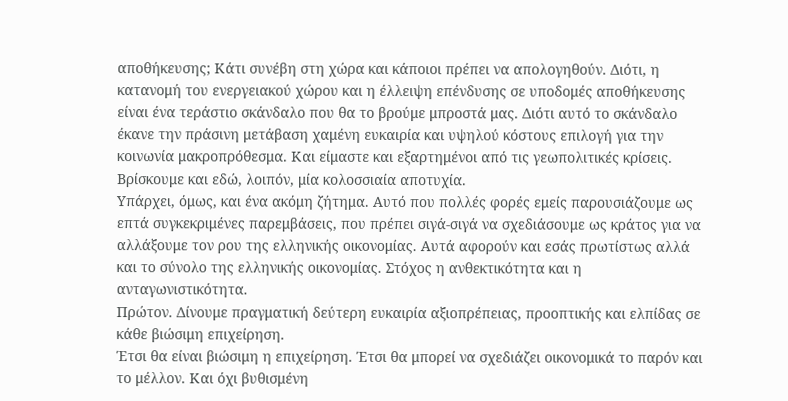αποθήκευσης; Κάτι συνέβη στη χώρα και κάποιοι πρέπει να απολογηθούν. Διότι, η κατανομή του ενεργειακού χώρου και η έλλειψη επένδυσης σε υποδομές αποθήκευσης είναι ένα τεράστιο σκάνδαλο που θα το βρούμε μπροστά μας. Διότι αυτό το σκάνδαλο έκανε την πράσινη μετάβαση χαμένη ευκαιρία και υψηλού κόστους επιλογή για την κοινωνία μακροπρόθεσμα. Και είμαστε και εξαρτημένοι από τις γεωπολιτικές κρίσεις.
Βρίσκουμε και εδώ, λοιπόν, μία κολοσσιαία αποτυχία.
Υπάρχει, όμως, και ένα ακόμη ζήτημα. Αυτό που πολλές φορές εμείς παρουσιάζουμε ως επτά συγκεκριμένες παρεμβάσεις, που πρέπει σιγά-σιγά να σχεδιάσουμε ως κράτος για να αλλάξουμε τον ρου της ελληνικής οικονομίας. Αυτά αφορούν και εσάς πρωτίστως αλλά και το σύνολο της ελληνικής οικονομίας. Στόχος η ανθεκτικότητα και η ανταγωνιστικότητα.
Πρώτον. Δίνουμε πραγματική δεύτερη ευκαιρία αξιοπρέπειας, προοπτικής και ελπίδας σε κάθε βιώσιμη επιχείρηση.
Έτσι θα είναι βιώσιμη η επιχείρηση. Έτσι θα μπορεί να σχεδιάζει οικονομικά το παρόν και το μέλλον. Και όχι βυθισμένη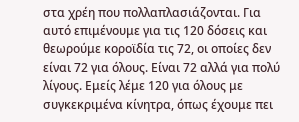στα χρέη που πολλαπλασιάζονται. Για αυτό επιμένουμε για τις 120 δόσεις και θεωρούμε κοροϊδία τις 72, οι οποίες δεν είναι 72 για όλους. Είναι 72 αλλά για πολύ λίγους. Εμείς λέμε 120 για όλους με συγκεκριμένα κίνητρα, όπως έχουμε πει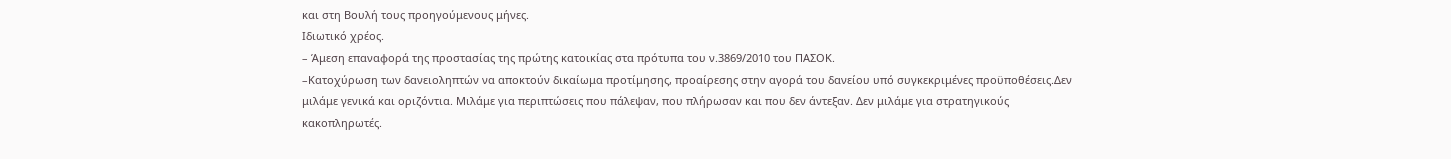και στη Βουλή τους προηγούμενους μήνες.
Ιδιωτικό χρέος.
– Άμεση επαναφορά της προστασίας της πρώτης κατοικίας στα πρότυπα του ν.3869/2010 του ΠΑΣΟΚ.
–Κατοχύρωση των δανειοληπτών να αποκτούν δικαίωμα προτίμησης, προαίρεσης στην αγορά του δανείου υπό συγκεκριμένες προϋποθέσεις.Δεν μιλάμε γενικά και οριζόντια. Μιλάμε για περιπτώσεις που πάλεψαν, που πλήρωσαν και που δεν άντεξαν. Δεν μιλάμε για στρατηγικούς κακοπληρωτές.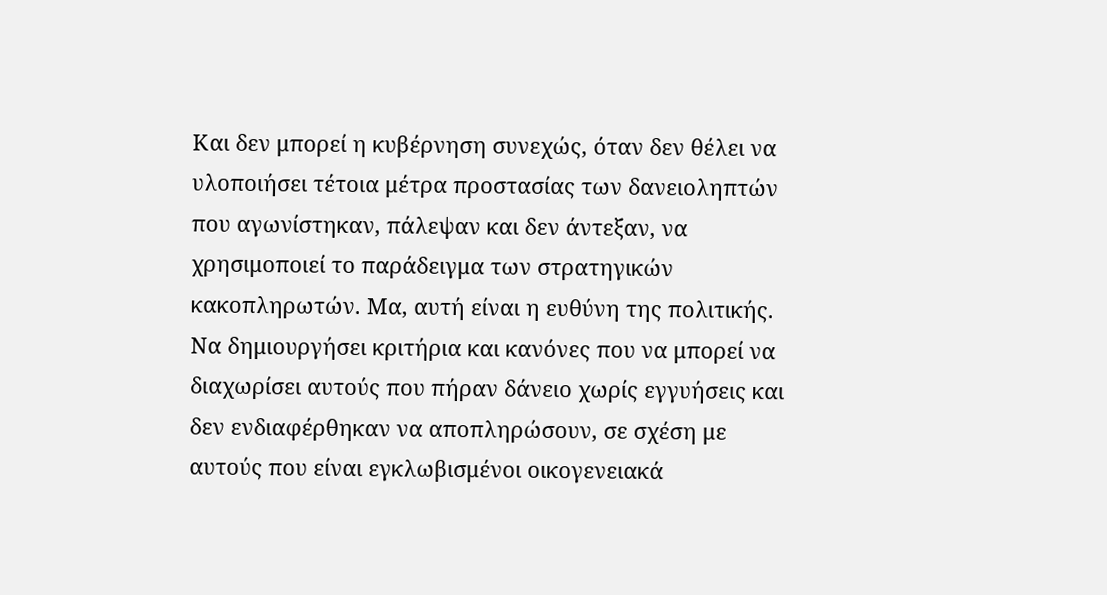Και δεν μπορεί η κυβέρνηση συνεχώς, όταν δεν θέλει να υλοποιήσει τέτοια μέτρα προστασίας των δανειοληπτών που αγωνίστηκαν, πάλεψαν και δεν άντεξαν, να χρησιμοποιεί το παράδειγμα των στρατηγικών κακοπληρωτών. Μα, αυτή είναι η ευθύνη της πολιτικής. Να δημιουργήσει κριτήρια και κανόνες που να μπορεί να διαχωρίσει αυτούς που πήραν δάνειο χωρίς εγγυήσεις και δεν ενδιαφέρθηκαν να αποπληρώσουν, σε σχέση με αυτούς που είναι εγκλωβισμένοι οικογενειακά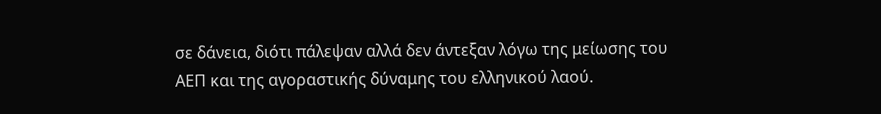σε δάνεια, διότι πάλεψαν αλλά δεν άντεξαν λόγω της μείωσης του ΑΕΠ και της αγοραστικής δύναμης του ελληνικού λαού.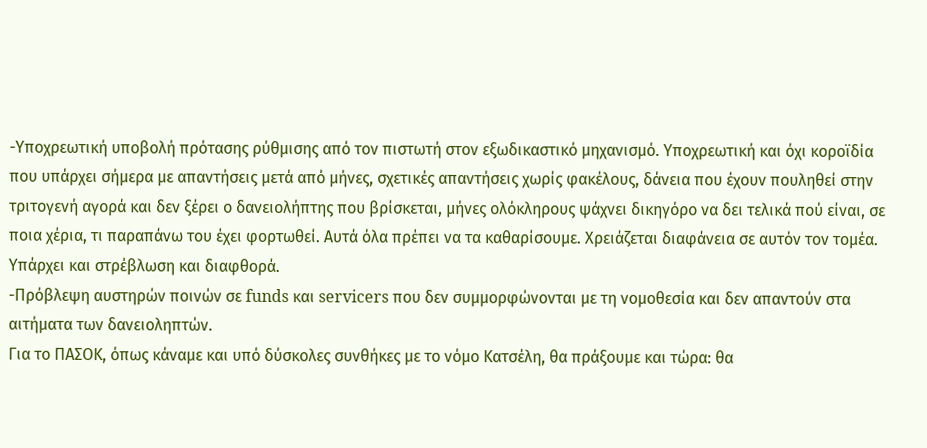-Υποχρεωτική υποβολή πρότασης ρύθμισης από τον πιστωτή στον εξωδικαστικό μηχανισμό. Υποχρεωτική και όχι κοροϊδία που υπάρχει σήμερα με απαντήσεις μετά από μήνες, σχετικές απαντήσεις χωρίς φακέλους, δάνεια που έχουν πουληθεί στην τριτογενή αγορά και δεν ξέρει ο δανειολήπτης που βρίσκεται, μήνες ολόκληρους ψάχνει δικηγόρο να δει τελικά πού είναι, σε ποια χέρια, τι παραπάνω του έχει φορτωθεί. Αυτά όλα πρέπει να τα καθαρίσουμε. Χρειάζεται διαφάνεια σε αυτόν τον τομέα. Υπάρχει και στρέβλωση και διαφθορά.
-Πρόβλεψη αυστηρών ποινών σε funds και servicers που δεν συμμορφώνονται με τη νομοθεσία και δεν απαντούν στα αιτήματα των δανειοληπτών.
Για το ΠΑΣΟΚ, όπως κάναμε και υπό δύσκολες συνθήκες με το νόμο Κατσέλη, θα πράξουμε και τώρα: θα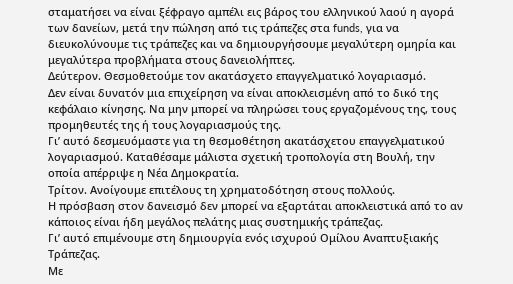σταματήσει να είναι ξέφραγο αμπέλι εις βάρος του ελληνικού λαού η αγορά των δανείων, μετά την πώληση από τις τράπεζες στα funds, για να διευκολύνουμε τις τράπεζες και να δημιουργήσουμε μεγαλύτερη ομηρία και μεγαλύτερα προβλήματα στους δανειολήπτες.
Δεύτερον. Θεσμοθετούμε τον ακατάσχετο επαγγελματικό λογαριασμό.
Δεν είναι δυνατόν μια επιχείρηση να είναι αποκλεισμένη από το δικό της κεφάλαιο κίνησης. Να μην μπορεί να πληρώσει τους εργαζομένους της, τους προμηθευτές της ή τους λογαριασμούς της.
Γι’ αυτό δεσμευόμαστε για τη θεσμοθέτηση ακατάσχετου επαγγελματικού λογαριασμού. Καταθέσαμε μάλιστα σχετική τροπολογία στη Βουλή, την οποία απέρριψε η Νέα Δημοκρατία.
Τρίτον. Ανοίγουμε επιτέλους τη χρηματοδότηση στους πολλούς.
Η πρόσβαση στον δανεισμό δεν μπορεί να εξαρτάται αποκλειστικά από το αν κάποιος είναι ήδη μεγάλος πελάτης μιας συστημικής τράπεζας.
Γι’ αυτό επιμένουμε στη δημιουργία ενός ισχυρού Ομίλου Αναπτυξιακής Τράπεζας.
Με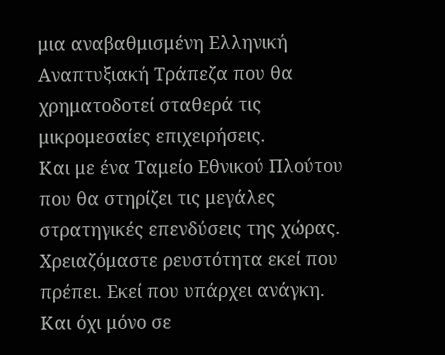μια αναβαθμισμένη Ελληνική Αναπτυξιακή Τράπεζα που θα χρηματοδοτεί σταθερά τις μικρομεσαίες επιχειρήσεις.
Και με ένα Ταμείο Εθνικού Πλούτου που θα στηρίζει τις μεγάλες στρατηγικές επενδύσεις της χώρας.
Χρειαζόμαστε ρευστότητα εκεί που πρέπει. Εκεί που υπάρχει ανάγκη. Και όχι μόνο σε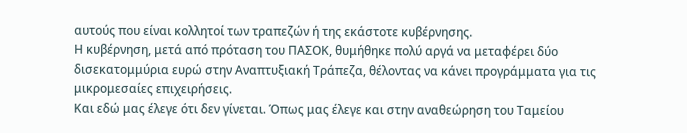αυτούς που είναι κολλητοί των τραπεζών ή της εκάστοτε κυβέρνησης.
Η κυβέρνηση, μετά από πρόταση του ΠΑΣΟΚ, θυμήθηκε πολύ αργά να μεταφέρει δύο δισεκατομμύρια ευρώ στην Αναπτυξιακή Τράπεζα, θέλοντας να κάνει προγράμματα για τις μικρομεσαίες επιχειρήσεις.
Και εδώ μας έλεγε ότι δεν γίνεται. Όπως μας έλεγε και στην αναθεώρηση του Ταμείου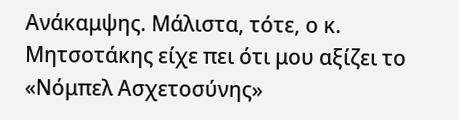Ανάκαμψης. Μάλιστα, τότε, ο κ. Μητσοτάκης είχε πει ότι μου αξίζει το «Νόμπελ Ασχετοσύνης»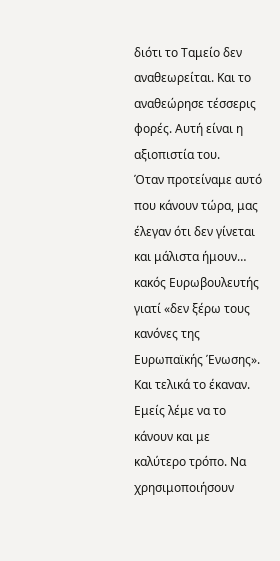διότι το Ταμείο δεν αναθεωρείται. Και το αναθεώρησε τέσσερις φορές. Αυτή είναι η αξιοπιστία του.
Όταν προτείναμε αυτό που κάνουν τώρα, μας έλεγαν ότι δεν γίνεται και μάλιστα ήμουν… κακός Ευρωβουλευτής γιατί «δεν ξέρω τους κανόνες της Ευρωπαϊκής Ένωσης». Και τελικά το έκαναν.
Εμείς λέμε να το κάνουν και με καλύτερο τρόπο. Να χρησιμοποιήσουν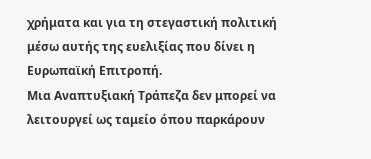χρήματα και για τη στεγαστική πολιτική μέσω αυτής της ευελιξίας που δίνει η Ευρωπαϊκή Επιτροπή.
Μια Αναπτυξιακή Τράπεζα δεν μπορεί να λειτουργεί ως ταμείο όπου παρκάρουν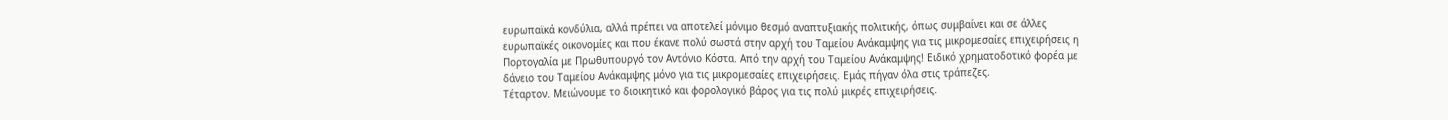ευρωπαϊκά κονδύλια, αλλά πρέπει να αποτελεί μόνιμο θεσμό αναπτυξιακής πολιτικής, όπως συμβαίνει και σε άλλες ευρωπαϊκές οικονομίες και που έκανε πολύ σωστά στην αρχή του Ταμείου Ανάκαμψης για τις μικρομεσαίες επιχειρήσεις η Πορτογαλία με Πρωθυπουργό τον Αντόνιο Κόστα. Από την αρχή του Ταμείου Ανάκαμψης! Ειδικό χρηματοδοτικό φορέα με δάνειο του Ταμείου Ανάκαμψης μόνο για τις μικρομεσαίες επιχειρήσεις. Εμάς πήγαν όλα στις τράπεζες.
Τέταρτον. Μειώνουμε το διοικητικό και φορολογικό βάρος για τις πολύ μικρές επιχειρήσεις.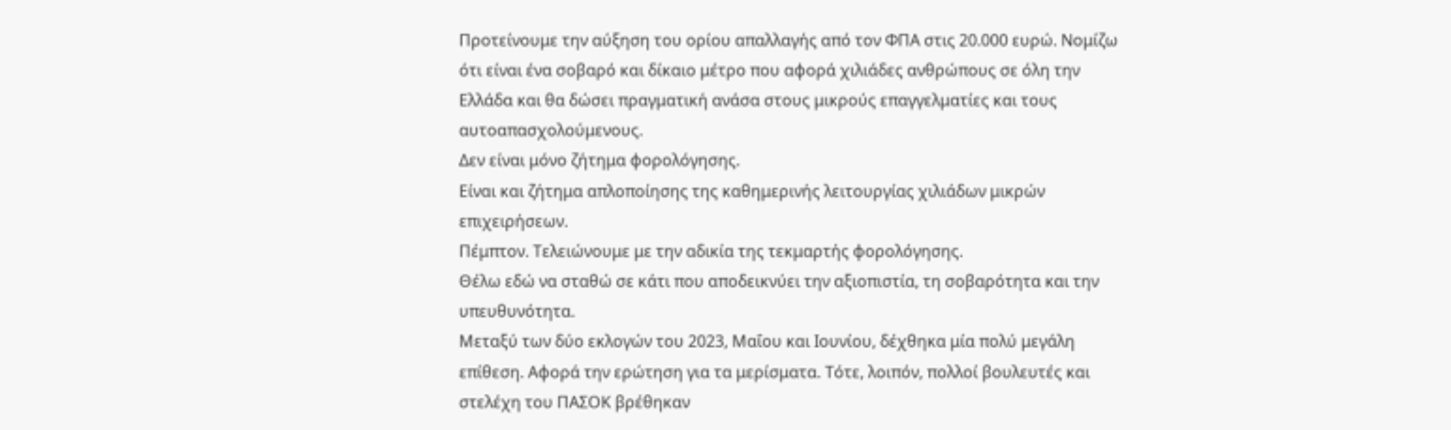Προτείνουμε την αύξηση του ορίου απαλλαγής από τον ΦΠΑ στις 20.000 ευρώ. Νομίζω ότι είναι ένα σοβαρό και δίκαιο μέτρο που αφορά χιλιάδες ανθρώπους σε όλη την Ελλάδα και θα δώσει πραγματική ανάσα στους μικρούς επαγγελματίες και τους αυτοαπασχολούμενους.
Δεν είναι μόνο ζήτημα φορολόγησης.
Είναι και ζήτημα απλοποίησης της καθημερινής λειτουργίας χιλιάδων μικρών επιχειρήσεων.
Πέμπτον. Τελειώνουμε με την αδικία της τεκμαρτής φορολόγησης.
Θέλω εδώ να σταθώ σε κάτι που αποδεικνύει την αξιοπιστία, τη σοβαρότητα και την υπευθυνότητα.
Μεταξύ των δύο εκλογών του 2023, Μαΐου και Ιουνίου, δέχθηκα μία πολύ μεγάλη επίθεση. Αφορά την ερώτηση για τα μερίσματα. Τότε, λοιπόν, πολλοί βουλευτές και στελέχη του ΠΑΣΟΚ βρέθηκαν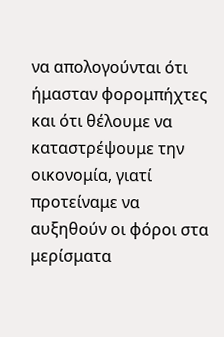να απολογούνται ότι ήμασταν φορομπήχτες και ότι θέλουμε να καταστρέψουμε την οικονομία, γιατί προτείναμε να αυξηθούν οι φόροι στα μερίσματα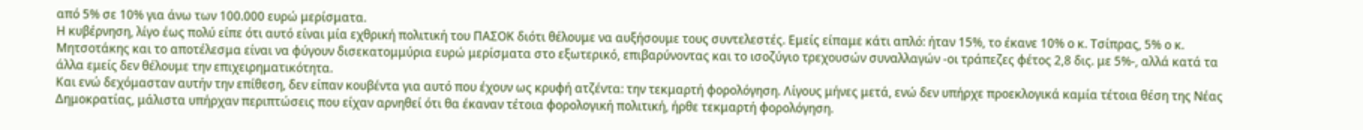από 5% σε 10% για άνω των 100.000 ευρώ μερίσματα.
Η κυβέρνηση, λίγο έως πολύ είπε ότι αυτό είναι μία εχθρική πολιτική του ΠΑΣΟΚ διότι θέλουμε να αυξήσουμε τους συντελεστές. Εμείς είπαμε κάτι απλό: ήταν 15%, το έκανε 10% ο κ. Τσίπρας, 5% ο κ. Μητσοτάκης και το αποτέλεσμα είναι να φύγουν δισεκατομμύρια ευρώ μερίσματα στο εξωτερικό, επιβαρύνοντας και το ισοζύγιο τρεχουσών συναλλαγών -οι τράπεζες φέτος 2,8 δις. με 5%-, αλλά κατά τα άλλα εμείς δεν θέλουμε την επιχειρηματικότητα.
Και ενώ δεχόμασταν αυτήν την επίθεση, δεν είπαν κουβέντα για αυτό που έχουν ως κρυφή ατζέντα: την τεκμαρτή φορολόγηση. Λίγους μήνες μετά, ενώ δεν υπήρχε προεκλογικά καμία τέτοια θέση της Νέας Δημοκρατίας, μάλιστα υπήρχαν περιπτώσεις που είχαν αρνηθεί ότι θα έκαναν τέτοια φορολογική πολιτική, ήρθε τεκμαρτή φορολόγηση.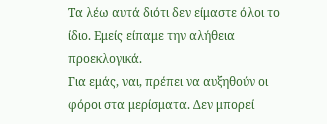Τα λέω αυτά διότι δεν είμαστε όλοι το ίδιο. Εμείς είπαμε την αλήθεια προεκλογικά.
Για εμάς, ναι, πρέπει να αυξηθούν οι φόροι στα μερίσματα. Δεν μπορεί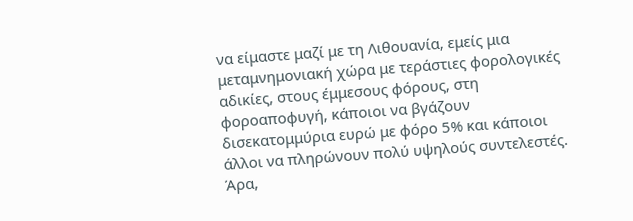να είμαστε μαζί με τη Λιθουανία, εμείς μια μεταμνημονιακή χώρα με τεράστιες φορολογικές αδικίες, στους έμμεσους φόρους, στη φοροαποφυγή, κάποιοι να βγάζουν δισεκατομμύρια ευρώ με φόρο 5% και κάποιοι άλλοι να πληρώνουν πολύ υψηλούς συντελεστές.
Άρα,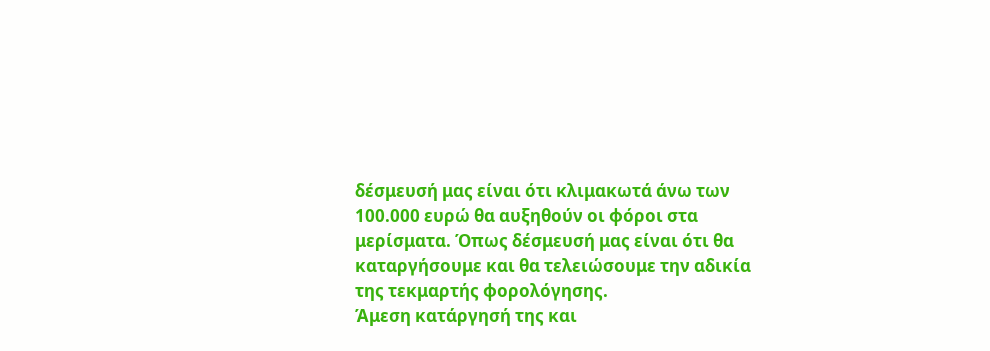δέσμευσή μας είναι ότι κλιμακωτά άνω των 100.000 ευρώ θα αυξηθούν οι φόροι στα μερίσματα. Όπως δέσμευσή μας είναι ότι θα καταργήσουμε και θα τελειώσουμε την αδικία της τεκμαρτής φορολόγησης.
Άμεση κατάργησή της και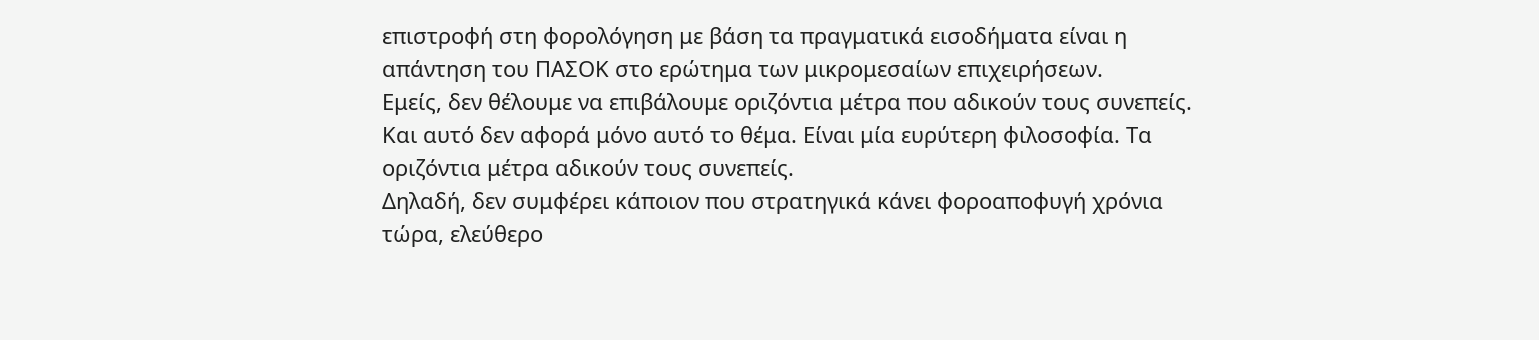επιστροφή στη φορολόγηση με βάση τα πραγματικά εισοδήματα είναι η απάντηση του ΠΑΣΟΚ στο ερώτημα των μικρομεσαίων επιχειρήσεων.
Εμείς, δεν θέλουμε να επιβάλουμε οριζόντια μέτρα που αδικούν τους συνεπείς. Και αυτό δεν αφορά μόνο αυτό το θέμα. Είναι μία ευρύτερη φιλοσοφία. Τα οριζόντια μέτρα αδικούν τους συνεπείς.
Δηλαδή, δεν συμφέρει κάποιον που στρατηγικά κάνει φοροαποφυγή χρόνια τώρα, ελεύθερο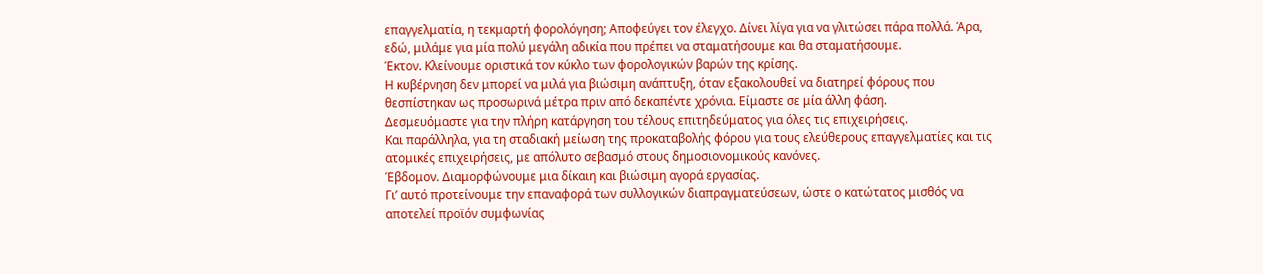επαγγελματία, η τεκμαρτή φορολόγηση; Αποφεύγει τον έλεγχο. Δίνει λίγα για να γλιτώσει πάρα πολλά. Άρα, εδώ, μιλάμε για μία πολύ μεγάλη αδικία που πρέπει να σταματήσουμε και θα σταματήσουμε.
Έκτον. Κλείνουμε οριστικά τον κύκλο των φορολογικών βαρών της κρίσης.
Η κυβέρνηση δεν μπορεί να μιλά για βιώσιμη ανάπτυξη, όταν εξακολουθεί να διατηρεί φόρους που θεσπίστηκαν ως προσωρινά μέτρα πριν από δεκαπέντε χρόνια. Είμαστε σε μία άλλη φάση.
Δεσμευόμαστε για την πλήρη κατάργηση του τέλους επιτηδεύματος για όλες τις επιχειρήσεις.
Και παράλληλα, για τη σταδιακή μείωση της προκαταβολής φόρου για τους ελεύθερους επαγγελματίες και τις ατομικές επιχειρήσεις, με απόλυτο σεβασμό στους δημοσιονομικούς κανόνες.
Έβδομον. Διαμορφώνουμε μια δίκαιη και βιώσιμη αγορά εργασίας.
Γι’ αυτό προτείνουμε την επαναφορά των συλλογικών διαπραγματεύσεων, ώστε ο κατώτατος μισθός να αποτελεί προϊόν συμφωνίας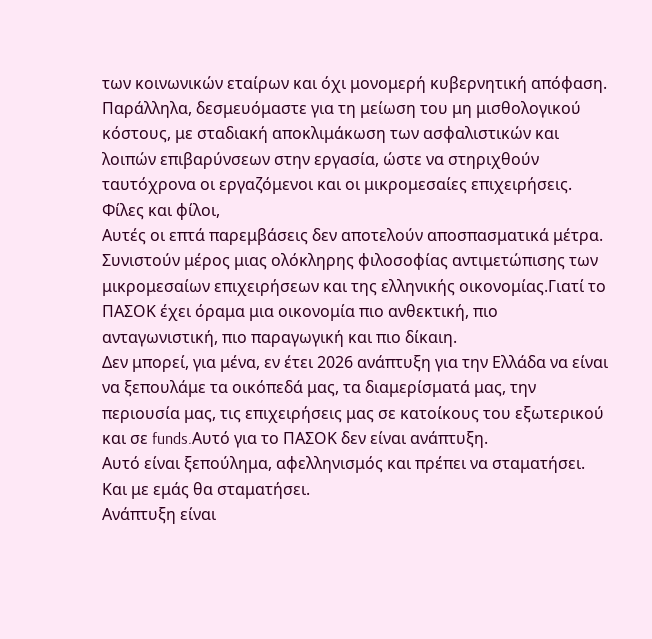των κοινωνικών εταίρων και όχι μονομερή κυβερνητική απόφαση. Παράλληλα, δεσμευόμαστε για τη μείωση του μη μισθολογικού κόστους, με σταδιακή αποκλιμάκωση των ασφαλιστικών και λοιπών επιβαρύνσεων στην εργασία, ώστε να στηριχθούν ταυτόχρονα οι εργαζόμενοι και οι μικρομεσαίες επιχειρήσεις.
Φίλες και φίλοι,
Αυτές οι επτά παρεμβάσεις δεν αποτελούν αποσπασματικά μέτρα. Συνιστούν μέρος μιας ολόκληρης φιλοσοφίας αντιμετώπισης των μικρομεσαίων επιχειρήσεων και της ελληνικής οικονομίας.Γιατί το ΠΑΣΟΚ έχει όραμα μια οικονομία πιο ανθεκτική, πιο ανταγωνιστική, πιο παραγωγική και πιο δίκαιη.
Δεν μπορεί, για μένα, εν έτει 2026 ανάπτυξη για την Ελλάδα να είναι να ξεπουλάμε τα οικόπεδά μας, τα διαμερίσματά μας, την περιουσία μας, τις επιχειρήσεις μας σε κατοίκους του εξωτερικού και σε funds.Αυτό για το ΠΑΣΟΚ δεν είναι ανάπτυξη.
Αυτό είναι ξεπούλημα, αφελληνισμός και πρέπει να σταματήσει. Και με εμάς θα σταματήσει.
Ανάπτυξη είναι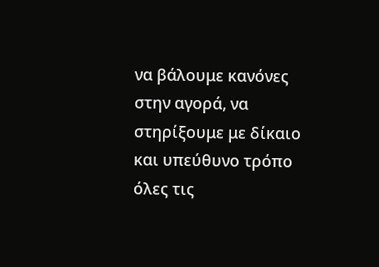να βάλουμε κανόνες στην αγορά, να στηρίξουμε με δίκαιο και υπεύθυνο τρόπο όλες τις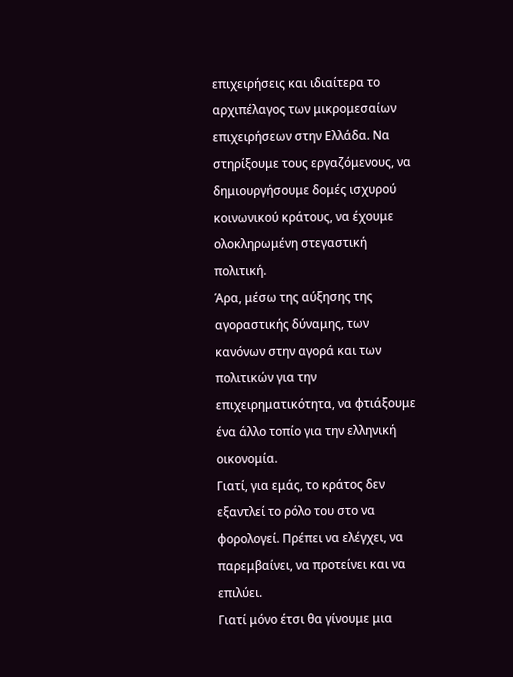επιχειρήσεις και ιδιαίτερα το αρχιπέλαγος των μικρομεσαίων επιχειρήσεων στην Ελλάδα. Να στηρίξουμε τους εργαζόμενους, να δημιουργήσουμε δομές ισχυρού κοινωνικού κράτους, να έχουμε ολοκληρωμένη στεγαστική πολιτική.
Άρα, μέσω της αύξησης της αγοραστικής δύναμης, των κανόνων στην αγορά και των πολιτικών για την επιχειρηματικότητα, να φτιάξουμε ένα άλλο τοπίο για την ελληνική οικονομία.
Γιατί, για εμάς, το κράτος δεν εξαντλεί το ρόλο του στο να φορολογεί. Πρέπει να ελέγχει, να παρεμβαίνει, να προτείνει και να επιλύει.
Γιατί μόνο έτσι θα γίνουμε μια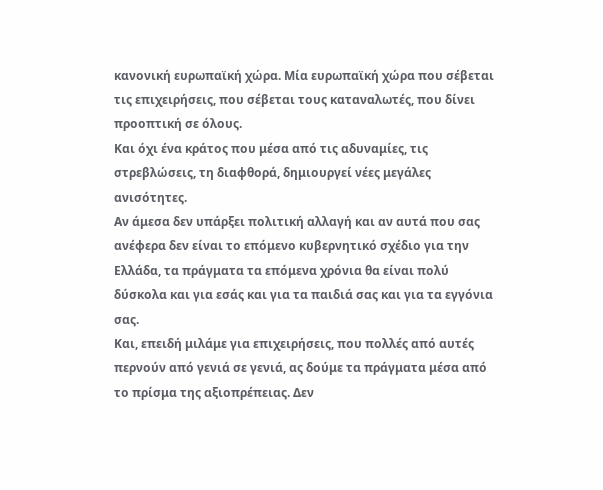κανονική ευρωπαϊκή χώρα. Μία ευρωπαϊκή χώρα που σέβεται τις επιχειρήσεις, που σέβεται τους καταναλωτές, που δίνει προοπτική σε όλους.
Και όχι ένα κράτος που μέσα από τις αδυναμίες, τις στρεβλώσεις, τη διαφθορά, δημιουργεί νέες μεγάλες ανισότητες.
Αν άμεσα δεν υπάρξει πολιτική αλλαγή και αν αυτά που σας ανέφερα δεν είναι το επόμενο κυβερνητικό σχέδιο για την Ελλάδα, τα πράγματα τα επόμενα χρόνια θα είναι πολύ δύσκολα και για εσάς και για τα παιδιά σας και για τα εγγόνια σας.
Και, επειδή μιλάμε για επιχειρήσεις, που πολλές από αυτές περνούν από γενιά σε γενιά, ας δούμε τα πράγματα μέσα από το πρίσμα της αξιοπρέπειας. Δεν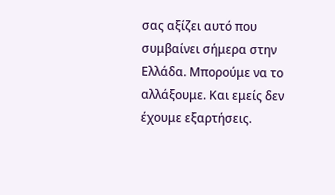σας αξίζει αυτό που συμβαίνει σήμερα στην Ελλάδα. Μπορούμε να το αλλάξουμε. Και εμείς δεν έχουμε εξαρτήσεις.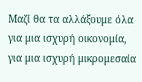Μαζί θα τα αλλάξουμε όλα για μια ισχυρή οικονομία, για μια ισχυρή μικρομεσαία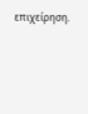επιχείρηση.